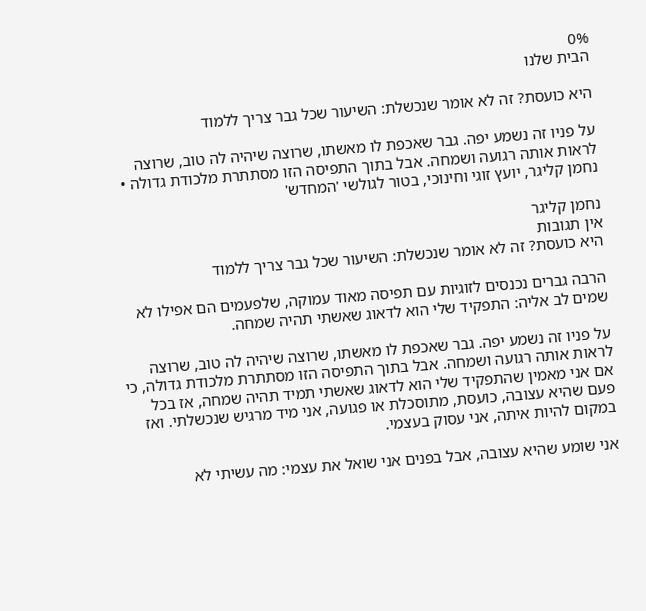0%
הבית שלנו

היא כועסת? זה לא אומר שנכשלת: השיעור שכל גבר צריך ללמוד

על פניו זה נשמע יפה. גבר שאכפת לו מאשתו, שרוצה שיהיה לה טוב, שרוצה לראות אותה רגועה ושמחה. אבל בתוך התפיסה הזו מסתתרת מלכודת גדולה • נחמן קליגר, יועץ זוגי וחינוכי, בטור לגולשי 'המחדש'

נחמן קליגר
אין תגובות
היא כועסת? זה לא אומר שנכשלת: השיעור שכל גבר צריך ללמוד

הרבה גברים נכנסים לזוגיות עם תפיסה מאוד עמוקה, שלפעמים הם אפילו לא שמים לב אליה: התפקיד שלי הוא לדאוג שאשתי תהיה שמחה.

על פניו זה נשמע יפה. גבר שאכפת לו מאשתו, שרוצה שיהיה לה טוב, שרוצה לראות אותה רגועה ושמחה. אבל בתוך התפיסה הזו מסתתרת מלכודת גדולה, כי אם אני מאמין שהתפקיד שלי הוא לדאוג שאשתי תמיד תהיה שמחה, אז בכל פעם שהיא עצובה, כועסת, מתוסכלת או פגועה, אני מיד מרגיש שנכשלתי. ואז במקום להיות איתה, אני עסוק בעצמי.

אני שומע שהיא עצובה, אבל בפנים אני שואל את עצמי: מה עשיתי לא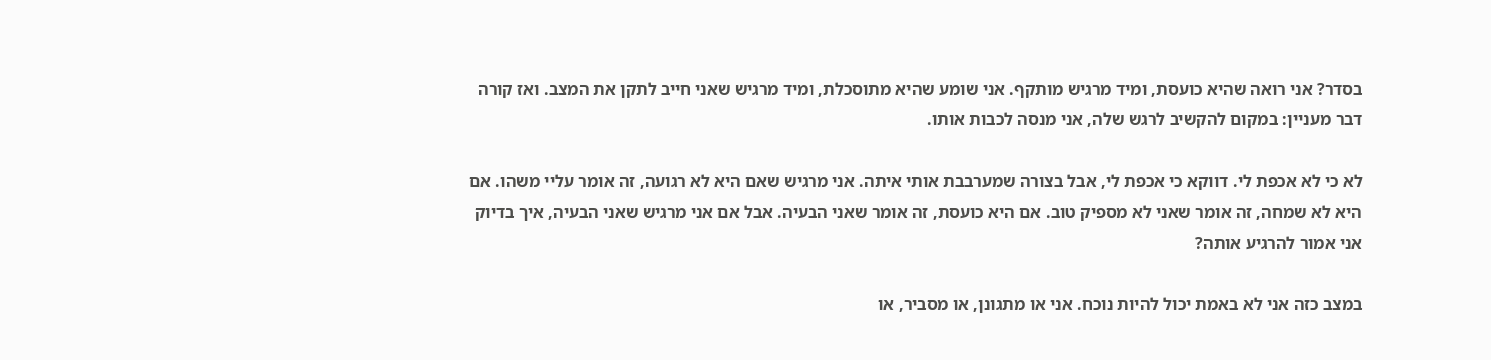בסדר? אני רואה שהיא כועסת, ומיד מרגיש מותקף. אני שומע שהיא מתוסכלת, ומיד מרגיש שאני חייב לתקן את המצב. ואז קורה דבר מעניין: במקום להקשיב לרגש שלה, אני מנסה לכבות אותו.

לא כי לא אכפת לי. דווקא כי אכפת לי, אבל בצורה שמערבבת אותי איתה. אני מרגיש שאם היא לא רגועה, זה אומר עליי משהו. אם היא לא שמחה, זה אומר שאני לא מספיק טוב. אם היא כועסת, זה אומר שאני הבעיה. אבל אם אני מרגיש שאני הבעיה, איך בדיוק אני אמור להרגיע אותה?

במצב כזה אני לא באמת יכול להיות נוכח. אני או מתגונן, או מסביר, או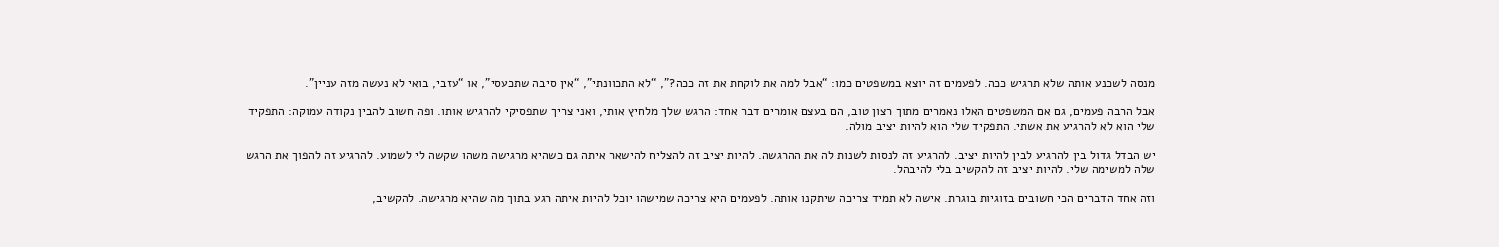מנסה לשכנע אותה שלא תרגיש ככה. לפעמים זה יוצא במשפטים כמו: “אבל למה את לוקחת את זה ככה?”, “לא התכוונתי”, “אין סיבה שתכעסי”, או “עזבי, בואי לא נעשה מזה עניין”.

אבל הרבה פעמים, גם אם המשפטים האלו נאמרים מתוך רצון טוב, הם בעצם אומרים דבר אחד: הרגש שלך מלחיץ אותי, ואני צריך שתפסיקי להרגיש אותו. ופה חשוב להבין נקודה עמוקה: התפקיד שלי הוא לא להרגיע את אשתי. התפקיד שלי הוא להיות יציב מולה.

יש הבדל גדול בין להרגיע לבין להיות יציב. להרגיע זה לנסות לשנות לה את ההרגשה. להיות יציב זה להצליח להישאר איתה גם כשהיא מרגישה משהו שקשה לי לשמוע. להרגיע זה להפוך את הרגש שלה למשימה שלי. להיות יציב זה להקשיב בלי להיבהל.

וזה אחד הדברים הכי חשובים בזוגיות בוגרת. אישה לא תמיד צריכה שיתקנו אותה. לפעמים היא צריכה שמישהו יוכל להיות איתה רגע בתוך מה שהיא מרגישה. להקשיב,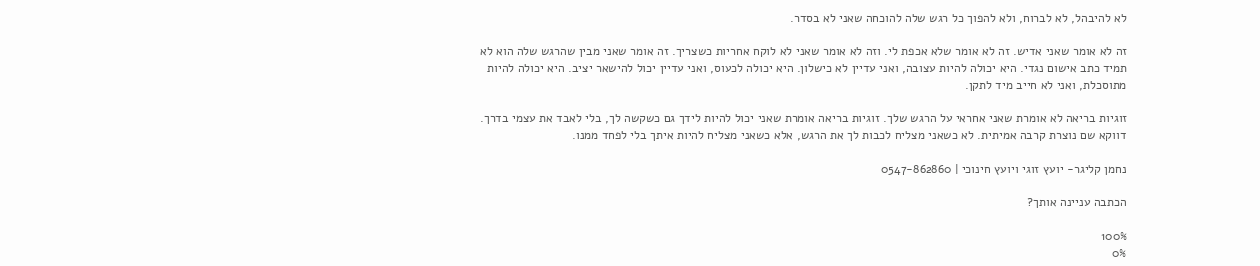לא להיבהל, לא לברוח, ולא להפוך כל רגש שלה להוכחה שאני לא בסדר.

זה לא אומר שאני אדיש. זה לא אומר שלא אכפת לי. וזה לא אומר שאני לא לוקח אחריות כשצריך. זה אומר שאני מבין שהרגש שלה הוא לא תמיד כתב אישום נגדי. היא יכולה להיות עצובה, ואני עדיין לא כישלון. היא יכולה לכעוס, ואני עדיין יכול להישאר יציב. היא יכולה להיות מתוסכלת, ואני לא חייב מיד לתקן.

זוגיות בריאה לא אומרת שאני אחראי על הרגש שלך. זוגיות בריאה אומרת שאני יכול להיות לידך גם כשקשה לך, בלי לאבד את עצמי בדרך. דווקא שם נוצרת קרבה אמיתית. לא כשאני מצליח לכבות לך את הרגש, אלא כשאני מצליח להיות איתך בלי לפחד ממנו.

נחמן קליגר- יועץ זוגי ויועץ חינוכי | 0547-862860

הכתבה עניינה אותך?

100%
0%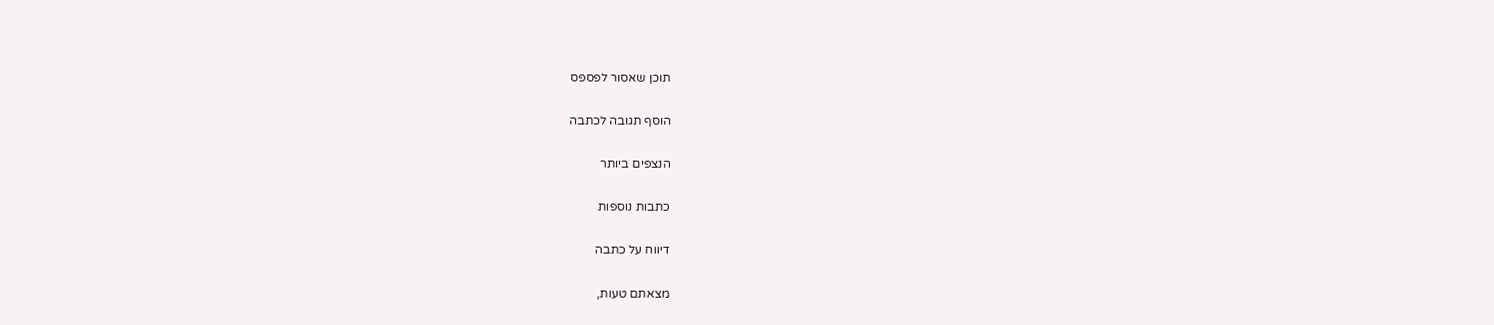תוכן שאסור לפספס

הוסף תגובה לכתבה

הנצפים ביותר

כתבות נוספות

דיווח על כתבה

מצאתם טעות,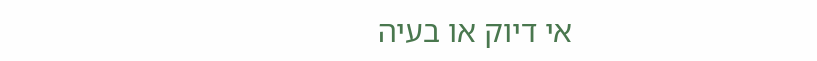אי דיוק או בעיה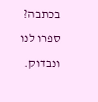בכתבה? ספרו לנו ונבדוק.